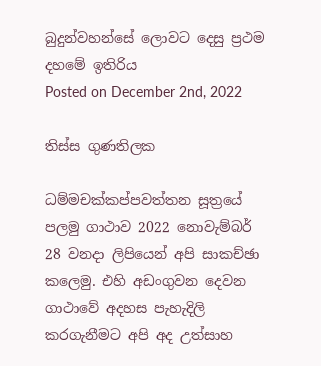බුදුන්වහන්සේ ලොවට දෙසු ප්‍රථම දහමේ ඉතිරිය
Posted on December 2nd, 2022

තිස්ස ගුණතිලක

ධම්මචක්කප්පවත්තන සූත්‍රයේ පලමු ගාථාව 2022 නොවැම්බර් 28 වනදා ලිපියෙන් අපි සාකච්ඡා කලෙමු. එහි අඩංගුවන දෙවන ගාථාවේ අදහස පැහැදිලි කරගැනීමට අපි අද උත්සාහ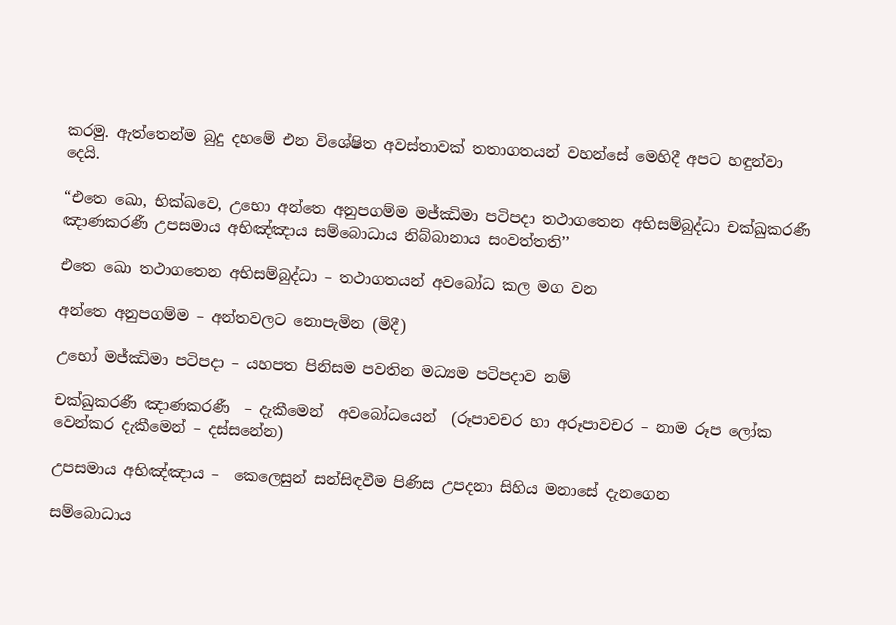කරමු. ඇත්තෙන්ම බුදු දහමේ එන විශේෂිත අවස්තාවක් තතාගතයන් වහන්සේ මෙහිදී අපට හඳුන්වා දෙයි.

“එතෙ ඛො, භික්ඛවෙ, උභො අන්තෙ අනුපගම්ම මජ්ඣිමා පටිපදා තථාගතෙන අභිසම්බුද්ධා චක්ඛුකරණී ඤාණකරණී උපසමාය අභිඤ්ඤාය සම්බොධාය නිබ්බානාය සංවත්තති’’

එතෙ ඛො තථාගතෙන අභිසම්බුද්ධා – තථාගතයන් අවබෝධ කල මග වන

අන්තෙ අනුපගම්ම – අන්තවලට නොපැමින (මිදී)

උභෝ මජ්ඣිමා පටිපදා – යහපත පිනිසම පවතින මධ්‍යම පටිපදාව නම්

චක්ඛුකරණී ඤාණකරණී  – දැකීමෙන්  අවබෝධයෙන්  (රූපාවචර හා අරූපාවචර – නාම රූප ලෝක වෙන්කර දැකීමෙන් – දස්සනේන)

උපසමාය අභිඤ්ඤාය –  කෙලෙසුන් සන්සිඳවීම පිණිස උපදනා සිහිය මනාසේ දැනගෙන

සම්බොධාය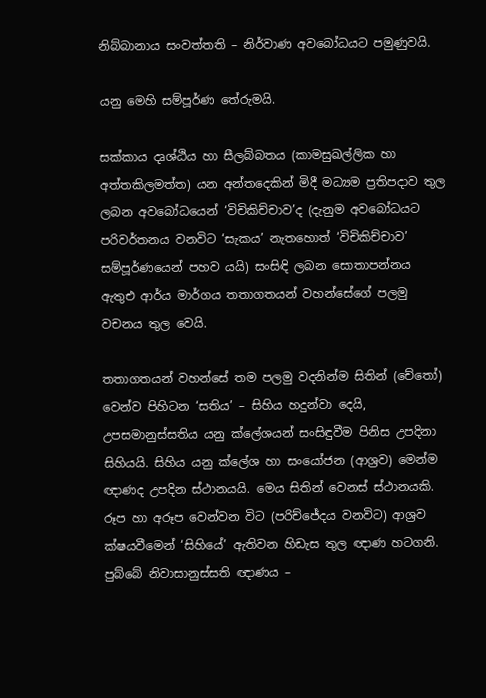නිබ්බානාය සංවත්තති – නිර්වාණ අවබෝධයට පමුණුවයි.

යනු මෙහි සම්පූර්ණ තේරුමයි.

සක්කාය දෘශ්ඨිය හා සීලබ්බතය (කාමසුඛල්ලික හා අත්තකිලමත්ත) යන අන්තදෙකින් මිදී මධ්‍යම ප්‍රතිපදාව තුල ලබන අවබෝධයෙන් ‘විචිකිච්චාව’ද (දැනුම අවබෝධයට පරිවර්තනය වනවිට ‘සැකය’ නැතහොත් ‘විචිකිච්චාව’ සම්පූර්ණයෙන් පහව යයි) සංසිඳි ලබන සොතාපන්නය ඇතුඑ ආර්ය මාර්ගය තතාගතයන් වහන්සේගේ පලමු වචනය තුල වෙයි.

තතාගතයන් වහන්සේ තම පලමු වදනින්ම සිතින් (චේතෝ) වෙන්ව පිහිටන ‘සතිය’ – සිහිය හදුන්වා දෙයි, උපසමානුස්සතිය යනු ක්ලේශයන් සංසිඳුවීම පිනිස උපදිනා සිහියයි. සිහිය යනු ක්ලේශ හා සංයෝජන (ආශ්‍රව) මෙන්ම ඥාණද උපදින ස්ථානයයි. මෙය සිතින් වෙනස් ස්ථානයකි. රූප හා අරූප වෙන්වන විට (පරිච්ජේදය වනවිට) ආශ්‍රව ක්ෂයවීමෙන් ‘සිහියේ’ ඇතිවන හිඩැස තුල ඥාණ හටගනි. පුබ්බේ නිවාසානුස්සති ඥාණය –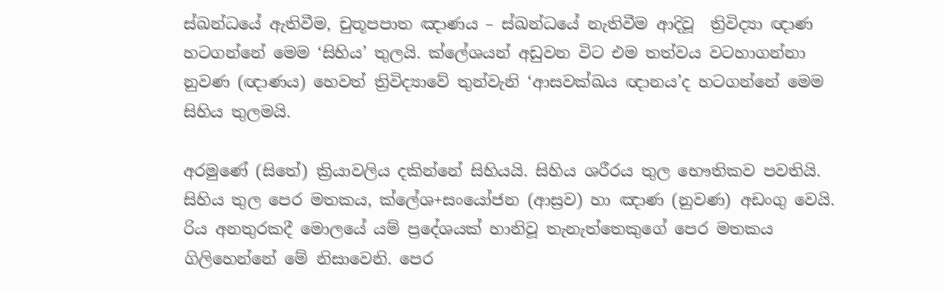ස්ඛන්ධයේ ඇතිවීම, චුතූපපාත ඤාණය – ස්ඛන්ධයේ නැතිවීම ආදිවූ  ත්‍රිවිද්‍යා ඥාණ හටගන්නේ මෙම ‘සිහිය’ තුලයි. ක්ලේශයන් අඩුවන විට එම තත්වය වටහාගන්නා නුවණ (ඥාණය) හෙවත් ත්‍රිවිද්‍යාවේ තුන්වැනි ‘ආසවක්ඛය ඥානය’ද හටගන්නේ මෙම සිහිය තුලමයි.

අරමුණේ (සිතේ) ක්‍රියාවලිය දකින්නේ සිහියයි. සිහිය ශරීරය තුල භෞතිකව පවතියි. සිහිය තුල පෙර මතකය, ක්ලේශ+සංයෝජන (ආස්‍රව) හා ඤාණ (නුවණ) අඩංගු වෙයි. රිය අනතුරකදී මොලයේ යම් ප්‍රදේශයක් හානිවූ තැනැත්තෙකුගේ පෙර මතකය ගිලිහෙන්නේ මේ නිසාවෙනි. පෙර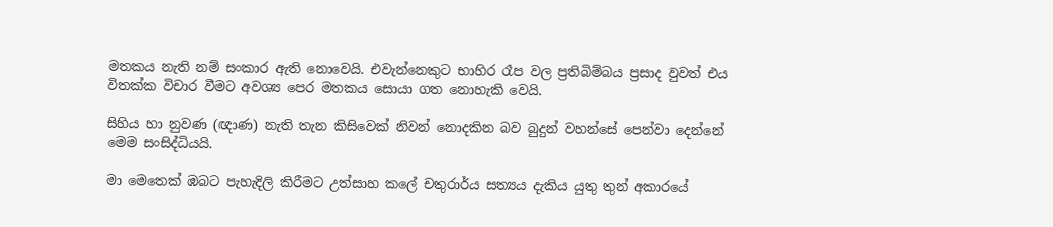මතකය නැති නම් සංකාර ඇති නොවෙයි. එවැන්නෙකුට භාහිර රෑප වල ප්‍රතිබිම්බය ප්‍රසාද වුවත් එය විතක්ක විචාර වීමට අවශ්‍ය පෙර මතකය සොයා ගත නොහැකි වෙයි.

සිහිය හා නුවණ (ඥාණ) නැති තැන කිසිවෙක් නිවන් නොදකින බව බුදුන් වහන්සේ පෙන්වා දෙන්නේ මෙම සංසිද්ධියයි.

මා මෙතෙක් ඹබට පැහැදිලි කිරීමට උත්සාහ කලේ චතුරාර්ය සත්‍යය දැකිය යුතු තුන් අකාරයේ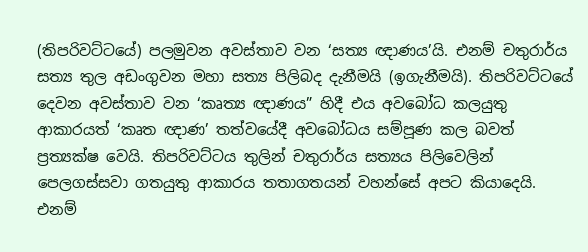(තිපරිවට්ටයේ) පලමුවන අවස්තාව වන ‘සත්‍ය ඥාණය’යි. එනම් චතුරාර්ය සත්‍ය තුල අඩංගුවන මහා සත්‍ය පිලිබද දැනීමයි (ඉගැනීමයි). තිපරිවට්ටයේ දෙවන අවස්තාව වන ‘කෘත්‍ය ඥාණය” හිදී එය අවබෝධ කලයුතු ආකාරයත් ‘කෘත ඥාණ’ තත්වයේදී අවබෝධය සම්පූණ කල බවත් ප්‍රත්‍යක්ෂ වෙයි. තිපරිවට්ටය තුලින් චතුරාර්ය සත්‍යය පිලිවෙලින් පෙලගස්සවා ගතයුතු ආකාරය තතාගතයන් වහන්සේ අපට කියාදෙයි. එනම්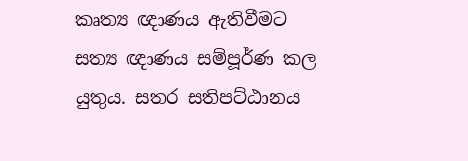කෘත්‍ය ඥාණය ඇතිවීමට සත්‍ය ඥාණය සම්පූර්ණ කල යුතුය. සතර සතිපට්ඨානය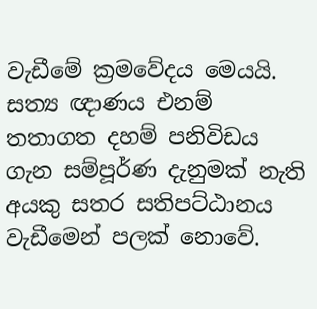වැඩීමේ ක්‍රමවේදය මෙයයි. සත්‍ය ඥාණය එනම් තතාගත දහම් පනිවිඩය ගැන සම්පූර්ණ දැනුමක් නැති අයකු සතර සතිපට්ඨානය වැඩීමෙන් පලක් නොවේ.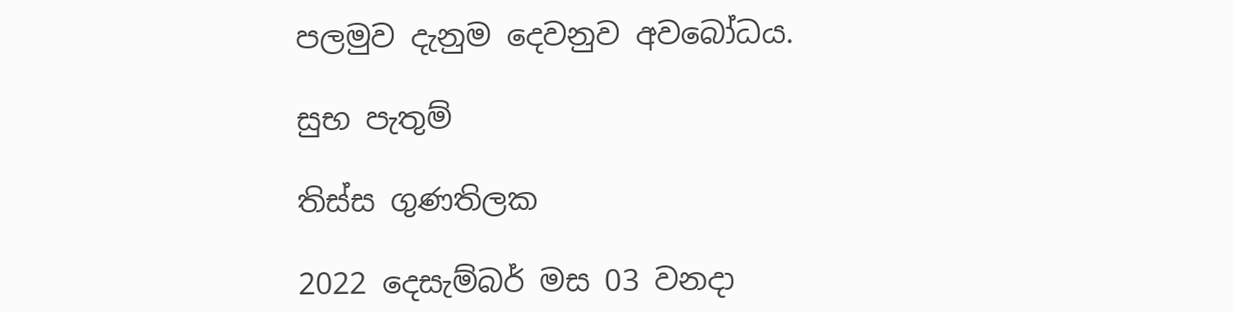පලමුව දැනුම දෙවනුව අවබෝධය.

සුභ පැතුම්

තිස්ස ගුණතිලක

2022 දෙසැම්බර් මස 03 වනදා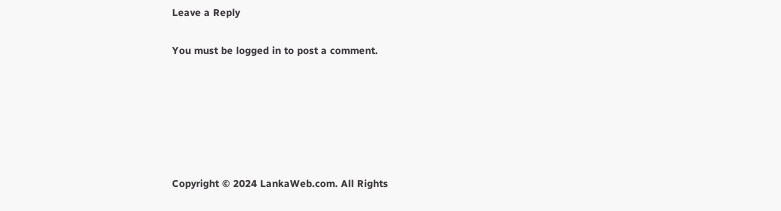Leave a Reply

You must be logged in to post a comment.






Copyright © 2024 LankaWeb.com. All Rights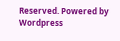Reserved. Powered by Wordpress